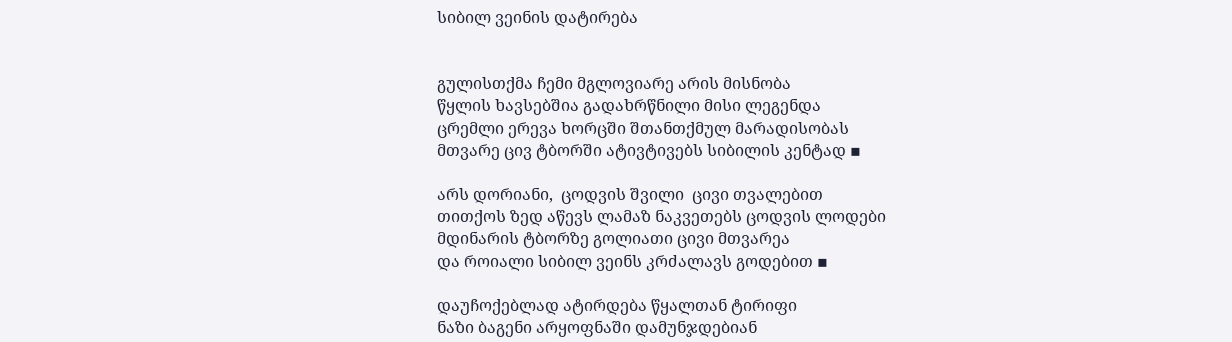სიბილ ვეინის დატირება


გულისთქმა ჩემი მგლოვიარე არის მისნობა
წყლის ხავსებშია გადახრწნილი მისი ლეგენდა
ცრემლი ერევა ხორცში შთანთქმულ მარადისობას
მთვარე ცივ ტბორში ატივტივებს სიბილის კენტად ▪

არს დორიანი,  ცოდვის შვილი  ცივი თვალებით
თითქოს ზედ აწევს ლამაზ ნაკვეთებს ცოდვის ლოდები
მდინარის ტბორზე გოლიათი ცივი მთვარეა
და როიალი სიბილ ვეინს კრძალავს გოდებით ▪

დაუჩოქებლად ატირდება წყალთან ტირიფი
ნაზი ბაგენი არყოფნაში დამუნჯდებიან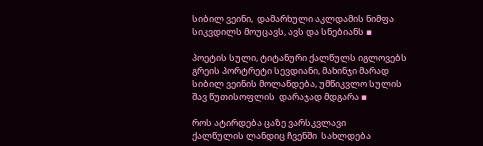სიბილ ვეინი,  დამარხული აკლდამის ნიმფა
სიკვდილს მოუცავს, ავს და სნებიანს ▪

პოეტის სული, ტიტანური ქალწულს იგლოვებს
გრეის პორტრეტი სევდიანი, მახინჯი მარად
სიბილ ვეინის მოლანდება, უმწიკვლო სულის
შავ წუთისოფლის  დარაჯად მდგარა ▪

როს ატირდება ცაზე ვარსკვლავი
ქალწულის ლანდიც ჩვენში  სახლდება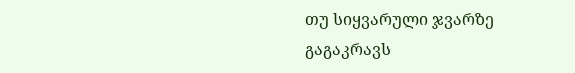თუ სიყვარული ჯვარზე გაგაკრავს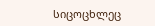სიცოცხლეც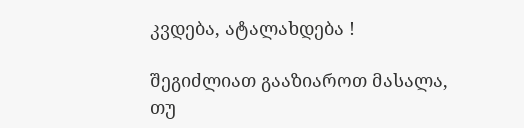კვდება, ატალახდება !

შეგიძლიათ გააზიაროთ მასალა, თუ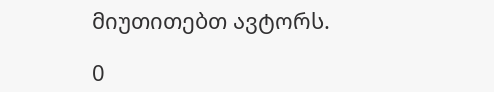მიუთითებთ ავტორს.

0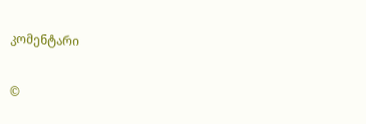კომენტარი

©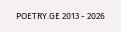POETRY.GE 2013 - 2026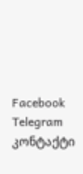Facebook Telegram კონტაქტი